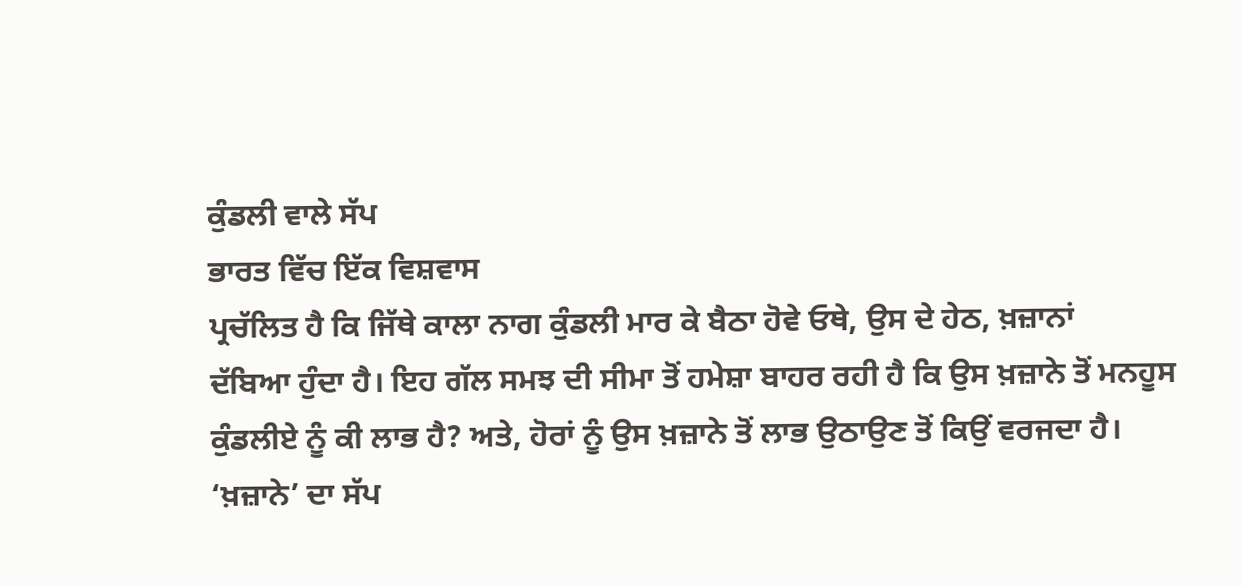ਕੁੰਡਲੀ ਵਾਲੇ ਸੱਪ
ਭਾਰਤ ਵਿੱਚ ਇੱਕ ਵਿਸ਼ਵਾਸ
ਪ੍ਰਚੱਲਿਤ ਹੈ ਕਿ ਜਿੱਥੇ ਕਾਲਾ ਨਾਗ ਕੁੰਡਲੀ ਮਾਰ ਕੇ ਬੈਠਾ ਹੋਵੇ ਓਥੇ, ਉਸ ਦੇ ਹੇਠ, ਖ਼ਜ਼ਾਨਾਂ
ਦੱਬਿਆ ਹੁੰਦਾ ਹੈ। ਇਹ ਗੱਲ ਸਮਝ ਦੀ ਸੀਮਾ ਤੋਂ ਹਮੇਸ਼ਾ ਬਾਹਰ ਰਹੀ ਹੈ ਕਿ ਉਸ ਖ਼ਜ਼ਾਨੇ ਤੋਂ ਮਨਹੂਸ
ਕੁੰਡਲੀਏ ਨੂੰ ਕੀ ਲਾਭ ਹੈ? ਅਤੇ, ਹੋਰਾਂ ਨੂੰ ਉਸ ਖ਼ਜ਼ਾਨੇ ਤੋਂ ਲਾਭ ਉਠਾਉਣ ਤੋਂ ਕਿਉਂ ਵਰਜਦਾ ਹੈ।
‘ਖ਼ਜ਼ਾਨੇ’ ਦਾ ਸੱਪ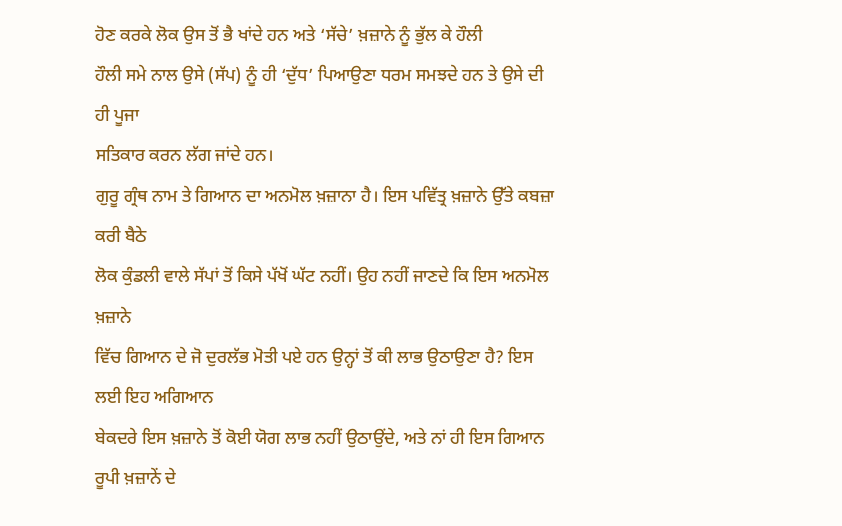ਹੋਣ ਕਰਕੇ ਲੋਕ ਉਸ ਤੋਂ ਭੈ ਖਾਂਦੇ ਹਨ ਅਤੇ ‘ਸੱਚੇ’ ਖ਼ਜ਼ਾਨੇ ਨੂੰ ਭੁੱਲ ਕੇ ਹੌਲੀ
ਹੌਲੀ ਸਮੇ ਨਾਲ ਉਸੇ (ਸੱਪ) ਨੂੰ ਹੀ ‘ਦੁੱਧ’ ਪਿਆਉਣਾ ਧਰਮ ਸਮਝਦੇ ਹਨ ਤੇ ਉਸੇ ਦੀ ਹੀ ਪੂਜਾ
ਸਤਿਕਾਰ ਕਰਨ ਲੱਗ ਜਾਂਦੇ ਹਨ।
ਗੁਰੂ ਗ੍ਰੰਥ ਨਾਮ ਤੇ ਗਿਆਨ ਦਾ ਅਨਮੋਲ ਖ਼ਜ਼ਾਨਾ ਹੈ। ਇਸ ਪਵਿੱਤ੍ਰ ਖ਼ਜ਼ਾਨੇ ਉੱਤੇ ਕਬਜ਼ਾ ਕਰੀ ਬੈਠੇ
ਲੋਕ ਕੁੰਡਲੀ ਵਾਲੇ ਸੱਪਾਂ ਤੋਂ ਕਿਸੇ ਪੱਖੋਂ ਘੱਟ ਨਹੀਂ। ਉਹ ਨਹੀਂ ਜਾਣਦੇ ਕਿ ਇਸ ਅਨਮੋਲ ਖ਼ਜ਼ਾਨੇ
ਵਿੱਚ ਗਿਆਨ ਦੇ ਜੋ ਦੁਰਲੱਭ ਮੋਤੀ ਪਏ ਹਨ ਉਨ੍ਹਾਂ ਤੋਂ ਕੀ ਲਾਭ ਉਠਾਉਣਾ ਹੈ? ਇਸ ਲਈ ਇਹ ਅਗਿਆਨ
ਬੇਕਦਰੇ ਇਸ ਖ਼ਜ਼ਾਨੇ ਤੋਂ ਕੋਈ ਯੋਗ ਲਾਭ ਨਹੀਂ ਉਠਾਉਂਦੇ, ਅਤੇ ਨਾਂ ਹੀ ਇਸ ਗਿਆਨ ਰੂਪੀ ਖ਼ਜ਼ਾਨੇਂ ਦੇ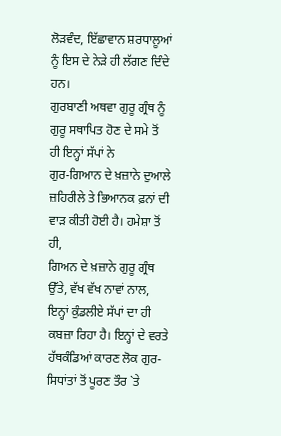ਲੋੜਵੰਦ, ਇੱਛਾਵਾਨ ਸ਼ਰਧਾਲੂਆਂ ਨੂੰ ਇਸ ਦੇ ਨੇੜੇ ਹੀ ਲੱਗਣ ਦਿੰਦੇ ਹਨ।
ਗੁਰਬਾਣੀ ਅਥਵਾ ਗੁਰੂ ਗ੍ਰੰਥ ਨੂੰ ਗੁਰੂ ਸਥਾਪਿਤ ਹੋਣ ਦੇ ਸਮੇ ਤੋਂ ਹੀ ਇਨ੍ਹਾਂ ਸੱਪਾਂ ਨੇ
ਗੁਰ-ਗਿਆਨ ਦੇ ਖ਼ਜ਼ਾਨੇ ਦੁਆਲੇ ਜ਼ਹਿਰੀਲੇ ਤੇ ਭਿਆਨਕ ਫ਼ਨਾਂ ਦੀ ਵਾੜ ਕੀਤੀ ਹੋਈ ਹੈ। ਹਮੇਸ਼ਾ ਤੋਂ ਹੀ,
ਗਿਅਨ ਦੇ ਖ਼ਜ਼ਾਨੇ ਗੁਰੂ ਗ੍ਰੰਥ ਉੱਤੇ, ਵੱਖ ਵੱਖ ਨਾਵਾਂ ਨਾਲ, ਇਨ੍ਹਾਂ ਕੁੰਡਲੀਏ ਸੱਪਾਂ ਦਾ ਹੀ
ਕਬਜ਼ਾ ਰਿਹਾ ਹੈ। ਇਨ੍ਹਾਂ ਦੇ ਵਰਤੇ ਹੱਥਕੰਡਿਆਂ ਕਾਰਣ ਲੋਕ ਗੁਰ-ਸਿਧਾਂਤਾਂ ਤੋਂ ਪੂਰਣ ਤੌਰ `ਤੇ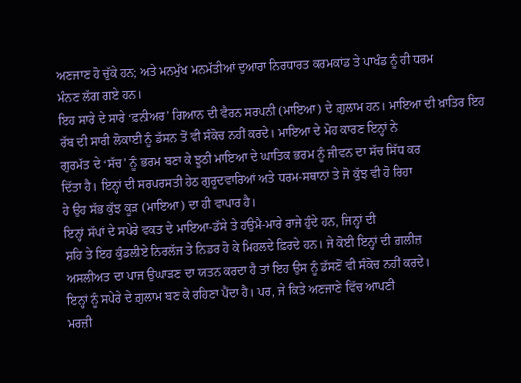ਅਣਜਾਣ ਹੋ ਚੁੱਕੇ ਹਨ; ਅਤੇ ਮਨਮੁੱਖ ਮਨਮੱਤੀਆਂ ਦੁਆਰਾ ਨਿਰਧਾਰਤ ਕਰਮਕਾਂਡ ਤੇ ਪਾਖੰਡ ਨੂੰ ਹੀ ਧਰਮ
ਮੰਨਣ ਲੱਗ ਗਏ ਹਨ।
ਇਹ ਸਾਰੇ ਦੇ ਸਾਰੇ ‘ਫ਼ਨੀਅਰ’ ਗਿਆਨ ਦੀ ਵੈਰਨ ਸਰਪਨੀ (ਮਾਇਆ) ਦੇ ਗ਼ੁਲਾਮ ਹਨ। ਮਾਇਆ ਦੀ ਖ਼ਾਤਿਰ ਇਹ
ਰੱਬ ਦੀ ਸਾਰੀ ਲੋਕਾਈ ਨੂੰ ਡੱਸਨ ਤੋਂ ਵੀ ਸੰਕੋਚ ਨਹੀਂ ਕਰਦੇ। ਮਾਇਆ ਦੇ ਮੋਹ ਕਾਰਣ ਇਨ੍ਹਾਂ ਨੇ
ਗੁਰਮੱਤ ਦੇ ‘ਸੱਚ’ ਨੂੰ ਭਰਮ ਬਣਾ ਕੇ ਝੂਠੀ ਮਾਇਆ ਦੇ ਘਾਤਿਕ ਭਰਮ ਨੂੰ ਜੀਵਨ ਦਾ ਸੱਚ ਸਿੱਧ ਕਰ
ਦਿੱਤਾ ਹੈ। ਇਨ੍ਹਾਂ ਦੀ ਸਰਪਰਸਤੀ ਹੇਠ ਗੁਰੂਦਵਾਰਿਆਂ ਅਤੇ ਧਰਮ-ਸਥਾਨਾਂ ਤੇ ਜੋ ਕੁੱਝ ਵੀ ਹੋ ਰਿਹਾ
ਹੇ ਉਹ ਸੱਭ ਕੁੱਝ ਕੂੜ (ਮਾਇਆ) ਦਾ ਹੀ ਵਾਪਾਰ ਹੈ।
ਇਨ੍ਹਾਂ ਸੱਪਾਂ ਦੇ ਸਪੇਰੇ ਵਕਤ ਦੇ ਮਾਇਆ-ਡੱਸੇ ਤੇ ਹਉਮੈ-ਮਾਰੇ ਰਾਜੇ ਹੁੰਦੇ ਹਨ, ਜਿਨ੍ਹਾਂ ਦੀ
ਸ਼ਹਿ ਤੇ ਇਹ ਕੁੰਡਲੀਏ ਨਿਰਲੱਜ ਤੇ ਨਿਡਰ ਹੋ ਕੇ ਮਿਹਲਦੇ ਫ਼ਿਰਦੇ ਹਨ। ਜੇ ਕੋਈ ਇਨ੍ਹਾਂ ਦੀ ਗ਼ਲੀਜ਼
ਅਸਲੀਅਤ ਦਾ ਪਾਜ ਉਘਾੜਣ ਦਾ ਯਤਨ ਕਰਦਾ ਹੈ ਤਾਂ ਇਹ ਉਸ ਨੂੰ ਡੱਸਣੋਂ ਵੀ ਸੰਕੋਚ ਨਹੀਂ ਕਰਦੇ।
ਇਨ੍ਹਾਂ ਨੂੰ ਸਪੇਰੇ ਦੇ ਗ਼ੁਲਾਮ ਬਣ ਕੇ ਰਹਿਣਾ ਪੈਂਦਾ ਹੈ। ਪਰ, ਜੇ ਕਿਤੇ ਅਣਜਾਣੇ ਵਿੱਚ ਆਪਣੀ
ਮਰਜ਼ੀ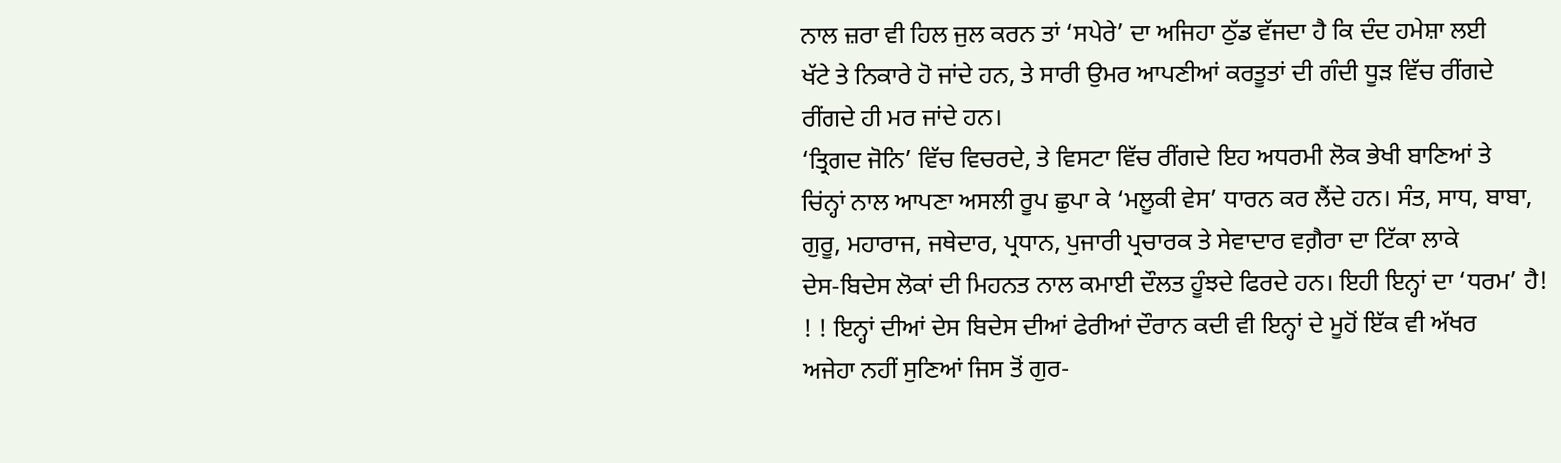ਨਾਲ ਜ਼ਰਾ ਵੀ ਹਿਲ ਜੁਲ ਕਰਨ ਤਾਂ ‘ਸਪੇਰੇ’ ਦਾ ਅਜਿਹਾ ਠੁੱਡ ਵੱਜਦਾ ਹੈ ਕਿ ਦੰਦ ਹਮੇਸ਼ਾ ਲਈ
ਖੱਟੇ ਤੇ ਨਿਕਾਰੇ ਹੋ ਜਾਂਦੇ ਹਨ, ਤੇ ਸਾਰੀ ਉਮਰ ਆਪਣੀਆਂ ਕਰਤੂਤਾਂ ਦੀ ਗੰਦੀ ਧੂੜ ਵਿੱਚ ਰੀਂਗਦੇ
ਰੀਂਗਦੇ ਹੀ ਮਰ ਜਾਂਦੇ ਹਨ।
‘ਤ੍ਰਿਗਦ ਜੋਨਿ’ ਵਿੱਚ ਵਿਚਰਦੇ, ਤੇ ਵਿਸਟਾ ਵਿੱਚ ਰੀਂਗਦੇ ਇਹ ਅਧਰਮੀ ਲੋਕ ਭੇਖੀ ਬਾਣਿਆਂ ਤੇ
ਚਿਂਨ੍ਹਾਂ ਨਾਲ ਆਪਣਾ ਅਸਲੀ ਰੂਪ ਛੁਪਾ ਕੇ ‘ਮਲੂਕੀ ਵੇਸ’ ਧਾਰਨ ਕਰ ਲੈਂਦੇ ਹਨ। ਸੰਤ, ਸਾਧ, ਬਾਬਾ,
ਗੁਰੂ, ਮਹਾਰਾਜ, ਜਥੇਦਾਰ, ਪ੍ਰਧਾਨ, ਪੁਜਾਰੀ ਪ੍ਰਚਾਰਕ ਤੇ ਸੇਵਾਦਾਰ ਵਗ਼ੈਰਾ ਦਾ ਟਿੱਕਾ ਲਾਕੇ
ਦੇਸ-ਬਿਦੇਸ ਲੋਕਾਂ ਦੀ ਮਿਹਨਤ ਨਾਲ ਕਮਾਈ ਦੌਲਤ ਹੂੰਝਦੇ ਫਿਰਦੇ ਹਨ। ਇਹੀ ਇਨ੍ਹਾਂ ਦਾ ‘ਧਰਮ’ ਹੈ!
! ! ਇਨ੍ਹਾਂ ਦੀਆਂ ਦੇਸ ਬਿਦੇਸ ਦੀਆਂ ਫੇਰੀਆਂ ਦੌਰਾਨ ਕਦੀ ਵੀ ਇਨ੍ਹਾਂ ਦੇ ਮੂਹੋਂ ਇੱਕ ਵੀ ਅੱਖਰ
ਅਜੇਹਾ ਨਹੀਂ ਸੁਣਿਆਂ ਜਿਸ ਤੋਂ ਗੁਰ-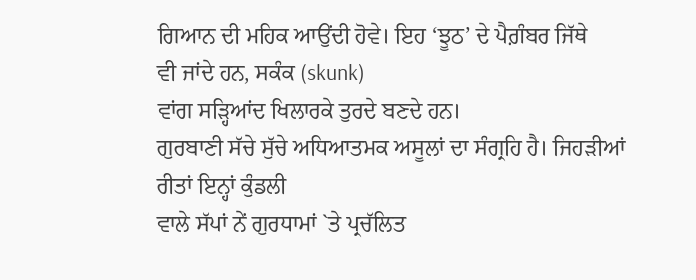ਗਿਆਨ ਦੀ ਮਹਿਕ ਆਉਂਦੀ ਹੋਵੇ। ਇਹ ‘ਝੂਠ’ ਦੇ ਪੈਗ਼ੰਬਰ ਜਿੱਥੇ
ਵੀ ਜਾਂਦੇ ਹਨ, ਸਕੰਕ (skunk)
ਵਾਂਗ ਸੜ੍ਹਿਆਂਦ ਖਿਲਾਰਕੇ ਤੁਰਦੇ ਬਣਦੇ ਹਨ।
ਗੁਰਬਾਣੀ ਸੱਚੇ ਸੁੱਚੇ ਅਧਿਆਤਮਕ ਅਸੂਲਾਂ ਦਾ ਸੰਗ੍ਰਹਿ ਹੈ। ਜਿਹੜੀਆਂ ਰੀਤਾਂ ਇਨ੍ਹਾਂ ਕੁੰਡਲੀ
ਵਾਲੇ ਸੱਪਾਂ ਨੇਂ ਗੁਰਧਾਮਾਂ `ਤੇ ਪ੍ਰਚੱਲਿਤ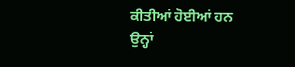ਕੀਤੀਆਂ ਹੋਈਆਂ ਹਨ ਉਨ੍ਹਾਂ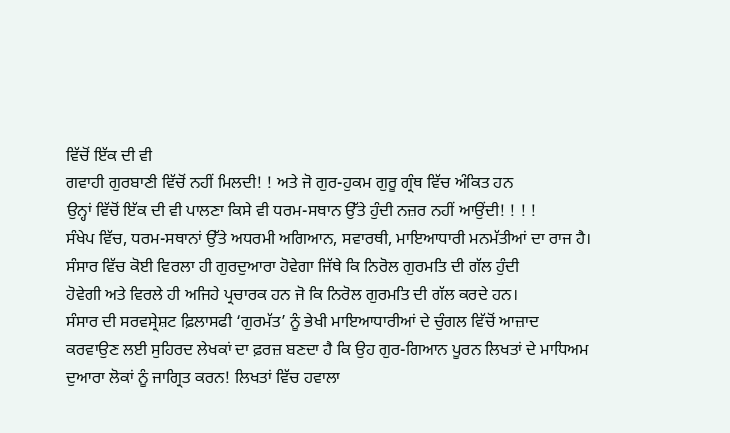ਵਿੱਚੋਂ ਇੱਕ ਦੀ ਵੀ
ਗਵਾਹੀ ਗੁਰਬਾਣੀ ਵਿੱਚੋਂ ਨਹੀਂ ਮਿਲਦੀ! ! ਅਤੇ ਜੋ ਗੁਰ-ਹੁਕਮ ਗੁਰੂ ਗ੍ਰੰਥ ਵਿੱਚ ਅੰਕਿਤ ਹਨ
ਉਨ੍ਹਾਂ ਵਿੱਚੋਂ ਇੱਕ ਦੀ ਵੀ ਪਾਲਣਾ ਕਿਸੇ ਵੀ ਧਰਮ-ਸਥਾਨ ਉੱਤੇ ਹੁੰਦੀ ਨਜ਼ਰ ਨਹੀਂ ਆਉਂਦੀ! ! ! !
ਸੰਖੇਪ ਵਿੱਚ, ਧਰਮ-ਸਥਾਨਾਂ ਉੱਤੇ ਅਧਰਮੀ ਅਗਿਆਨ, ਸਵਾਰਥੀ, ਮਾਇਆਧਾਰੀ ਮਨਮੱਤੀਆਂ ਦਾ ਰਾਜ ਹੈ।
ਸੰਸਾਰ ਵਿੱਚ ਕੋਈ ਵਿਰਲਾ ਹੀ ਗੁਰਦੁਆਰਾ ਹੋਵੇਗਾ ਜਿੱਥੇ ਕਿ ਨਿਰੋਲ ਗੁਰਮਤਿ ਦੀ ਗੱਲ ਹੁੰਦੀ
ਹੋਵੇਗੀ ਅਤੇ ਵਿਰਲੇ ਹੀ ਅਜਿਹੇ ਪ੍ਰਚਾਰਕ ਹਨ ਜੋ ਕਿ ਨਿਰੋਲ ਗੁਰਮਤਿ ਦੀ ਗੱਲ ਕਰਦੇ ਹਨ।
ਸੰਸਾਰ ਦੀ ਸਰਵਸ੍ਰੇਸ਼ਟ ਫ਼ਿਲਾਸਫੀ ‘ਗੁਰਮੱਤ’ ਨੂੰ ਭੇਖੀ ਮਾਇਆਧਾਰੀਆਂ ਦੇ ਚੁੰਗਲ ਵਿੱਚੋਂ ਆਜ਼ਾਦ
ਕਰਵਾਉਣ ਲਈ ਸੁਹਿਰਦ ਲੇਖਕਾਂ ਦਾ ਫ਼ਰਜ਼ ਬਣਦਾ ਹੈ ਕਿ ਉਹ ਗੁਰ-ਗਿਆਨ ਪੂਰਨ ਲਿਖਤਾਂ ਦੇ ਮਾਧਿਅਮ
ਦੁਆਰਾ ਲੋਕਾਂ ਨੂੰ ਜਾਗ੍ਰਿਤ ਕਰਨ! ਲਿਖਤਾਂ ਵਿੱਚ ਹਵਾਲਾ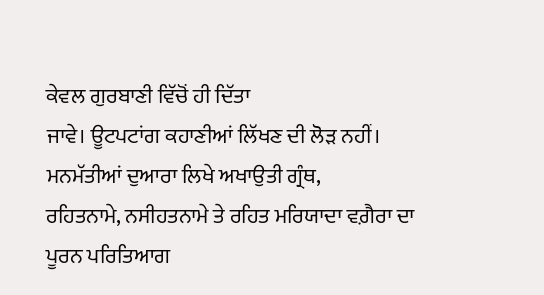ਕੇਵਲ ਗੁਰਬਾਣੀ ਵਿੱਚੋਂ ਹੀ ਦਿੱਤਾ
ਜਾਵੇ। ਊਟਪਟਾਂਗ ਕਹਾਣੀਆਂ ਲਿੱਖਣ ਦੀ ਲੋੜ ਨਹੀਂ। ਮਨਮੱਤੀਆਂ ਦੁਆਰਾ ਲਿਖੇ ਅਖਾਉਤੀ ਗ੍ਰੰਥ,
ਰਹਿਤਨਾਮੇ, ਨਸੀਹਤਨਾਮੇ ਤੇ ਰਹਿਤ ਮਰਿਯਾਦਾ ਵਗ਼ੈਰਾ ਦਾ ਪੂਰਨ ਪਰਿਤਿਆਗ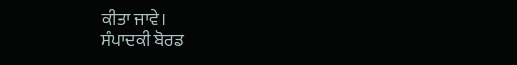ਕੀਤਾ ਜਾਵੇ।
ਸੰਪਾਦਕੀ ਬੋਰਡ